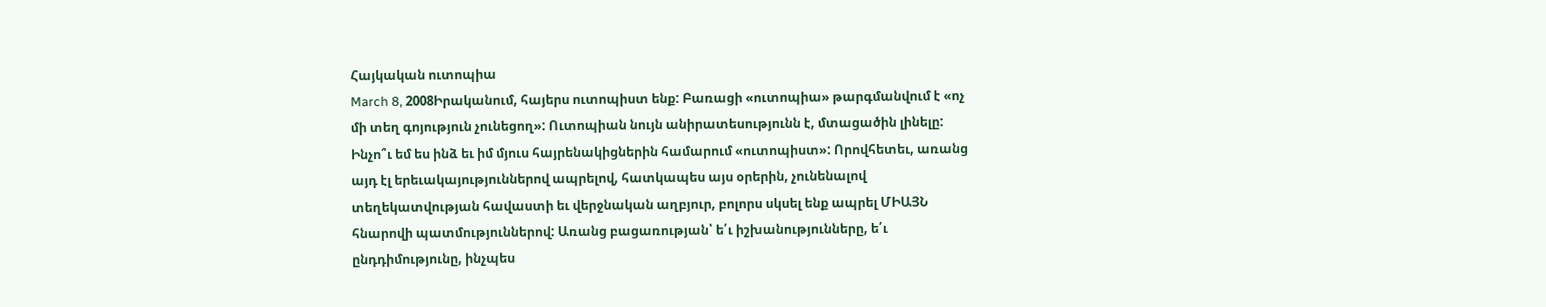Հայկական ուտոպիա
March 8, 2008Իրականում, հայերս ուտոպիստ ենք: Բառացի «ուտոպիա» թարգմանվում է «ոչ մի տեղ գոյություն չունեցող»: Ուտոպիան նույն անիրատեսությունն է, մտացածին լինելը:
Ինչո՞ւ եմ ես ինձ եւ իմ մյուս հայրենակիցներին համարում «ուտոպիստ»: Որովհետեւ, առանց այդ էլ երեւակայություններով ապրելով, հատկապես այս օրերին, չունենալով տեղեկատվության հավաստի եւ վերջնական աղբյուր, բոլորս սկսել ենք ապրել ՄԻԱՅՆ հնարովի պատմություններով: Առանց բացառության՝ ե՛ւ իշխանությունները, ե՛ւ ընդդիմությունը, ինչպես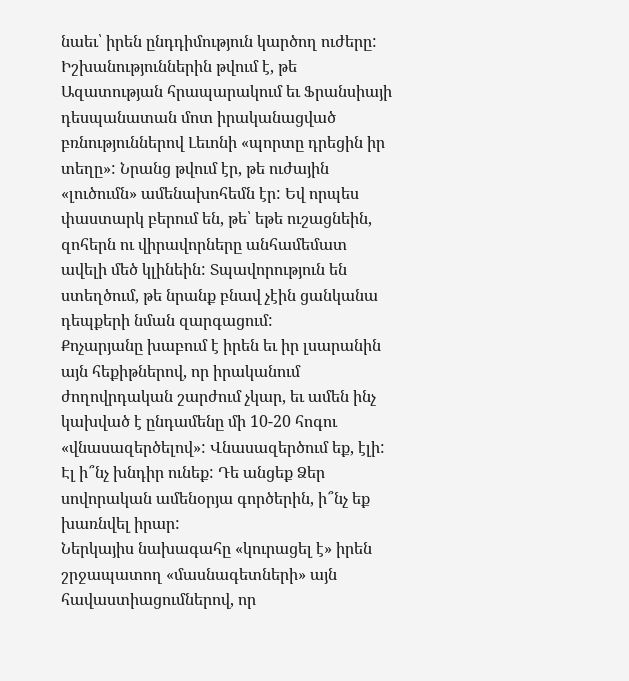նաեւ՝ իրեն ընդդիմություն կարծող ուժերը:
Իշխանություններին թվում է, թե Ազատության հրապարակում եւ Ֆրանսիայի դեսպանատան մոտ իրականացված բռնություններով Լեւոնի «պորտը դրեցին իր տեղը»: Նրանց թվում էր, թե ուժային «լուծումն» ամենախոհեմն էր: Եվ որպես փաստարկ բերում են, թե՝ եթե ուշացնեին, զոհերն ու վիրավորները անհամեմատ ավելի մեծ կլինեին: Տպավորություն են ստեղծում, թե նրանք բնավ չէին ցանկանա դեպքերի նման զարգացում:
Քոչարյանը խաբում է իրեն եւ իր լսարանին այն հեքիթներով, որ իրականում ժողովրդական շարժում չկար, եւ ամեն ինչ կախված է ընդամենը մի 10-20 հոգու «վնասազերծելով»: Վնասազերծում եք, էլի: Էլ ի՞նչ խնդիր ունեք: Դե անցեք Ձեր սովորական ամենօրյա գործերին, ի՞նչ եք խառնվել իրար:
Ներկայիս նախագահը «կուրացել է» իրեն շրջապատող «մասնագետների» այն հավաստիացումներով, որ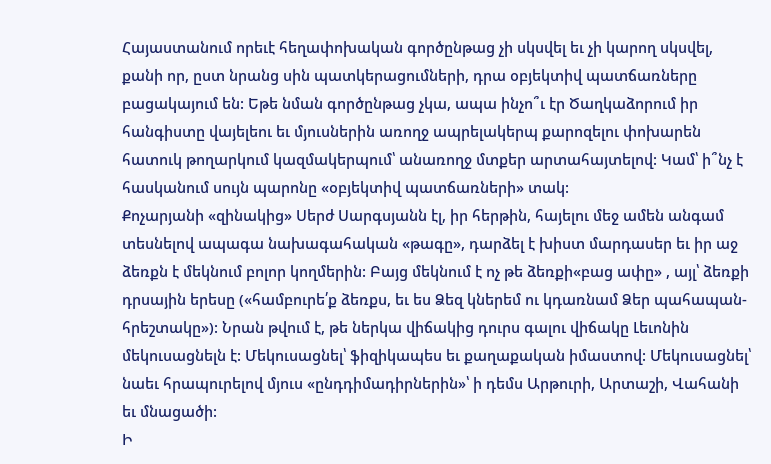Հայաստանում որեւէ հեղափոխական գործընթաց չի սկսվել եւ չի կարող սկսվել, քանի որ, ըստ նրանց սին պատկերացումների, դրա օբյեկտիվ պատճառները բացակայում են: Եթե նման գործընթաց չկա, ապա ինչո՞ւ էր Ծաղկաձորում իր հանգիստը վայելեու եւ մյուսներին առողջ ապրելակերպ քարոզելու փոխարեն հատուկ թողարկում կազմակերպում՝ անառողջ մտքեր արտահայտելով: Կամ՝ ի՞նչ է հասկանում սույն պարոնը «օբյեկտիվ պատճառների» տակ:
Քոչարյանի «զինակից» Սերժ Սարգսյանն էլ, իր հերթին, հայելու մեջ ամեն անգամ տեսնելով ապագա նախագահական «թագը», դարձել է խիստ մարդասեր եւ իր աջ ձեռքն է մեկնում բոլոր կողմերին: Բայց մեկնում է ոչ թե ձեռքի«բաց ափը» , այլ՝ ձեռքի դրսային երեսը («համբուրե՛ք ձեռքս, եւ ես Ձեզ կներեմ ու կդառնամ Ձեր պահապան-հրեշտակը»): Նրան թվում է, թե ներկա վիճակից դուրս գալու վիճակը Լեւոնին մեկուսացնելն է: Մեկուսացնել՝ ֆիզիկապես եւ քաղաքական իմաստով: Մեկուսացնել՝ նաեւ հրապուրելով մյուս «ընդդիմադիրներին»՝ ի դեմս Արթուրի, Արտաշի, Վահանի եւ մնացածի:
Ի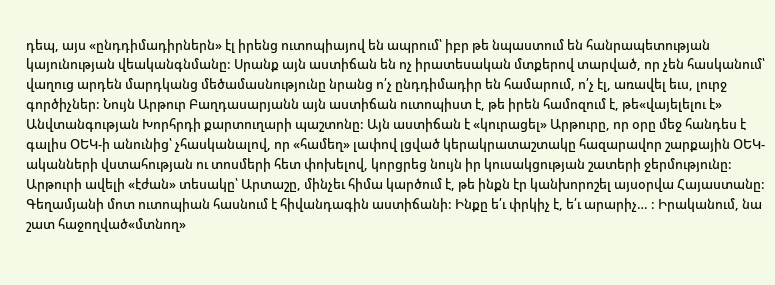դեպ, այս «ընդդիմադիրներն» էլ իրենց ուտոպիայով են ապրում՝ իբր թե նպաստում են հանրապետության կայունության վեականգնմանը: Սրանք այն աստիճան են ոչ իրատեսական մտքերով տարված, որ չեն հասկանում՝ վաղուց արդեն մարդկանց մեծամասնությունը նրանց ո՛չ ընդդիմադիր են համարում, ո՛չ էլ, առավել եւս, լուրջ գործիչներ: Նույն Արթուր Բաղդասարյանն այն աստիճան ուտոպիստ է, թե իրեն համոզում է, թե«վայելելու է» Անվտանգության Խորհրդի քարտուղարի պաշտոնը: Այն աստիճան է «կուրացել» Արթուրը, որ օրը մեջ հանդես է գալիս ՕԵԿ-ի անունից՝ չհասկանալով, որ «համեղ» լափով լցված կերակրատաշտակը հազարավոր շարքային ՕԵԿ-ականների վստահության ու տոսմերի հետ փոխելով, կորցրեց նույն իր կուսակցության շատերի ջերմությունը:
Արթուրի ավելի «էժան» տեսակը՝ Արտաշը, մինչեւ հիմա կարծում է, թե ինքն էր կանխորոշել այսօրվա Հայաստանը: Գեղամյանի մոտ ուտոպիան հասնում է հիվանդագին աստիճանի: Ինքը ե՛ւ փրկիչ է, ե՛ւ արարիչ… : Իրականում, նա շատ հաջողված«մտնող»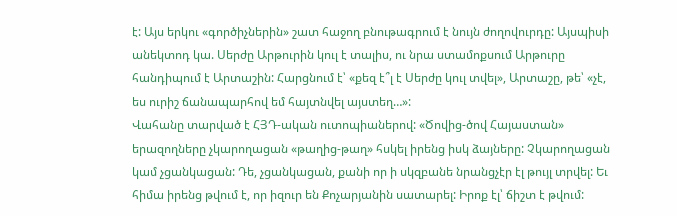է: Այս երկու «գործիչներին» շատ հաջող բնութագրում է նույն ժողովուրդը: Այսպիսի անեկտոդ կա. Սերժը Արթուրին կուլ է տալիս, ու նրա ստամոքսում Արթուրը հանդիպում է Արտաշին: Հարցնում է՝ «քեզ է՞լ է Սերժը կուլ տվել», Արտաշը, թե՝ «չէ, ես ուրիշ ճանապարհով եմ հայտնվել այստեղ…»:
Վահանը տարված է ՀՅԴ-ական ուտոպիաներով: «Ծովից-ծով Հայաստան» երազողները չկարողացան «թաղից-թաղ» հսկել իրենց իսկ ձայները: Չկարողացան կամ չցանկացան: Դե, չցանկացան, քանի որ ի սկզբանե նրանցչէր էլ թույլ տրվել: Եւ հիմա իրենց թվում է, որ իզուր են Քոչարյանին սատարել: Իրոք էլ՝ ճիշտ է թվում: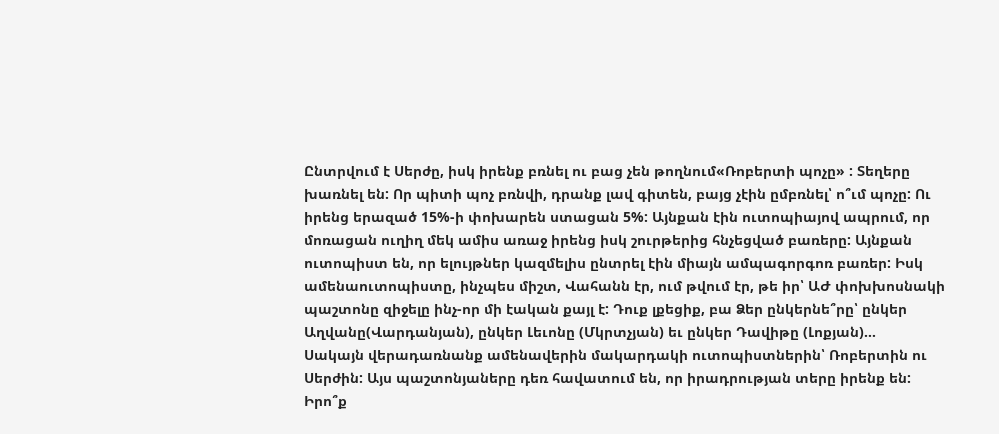Ընտրվում է Սերժը, իսկ իրենք բռնել ու բաց չեն թողնում«Ռոբերտի պոչը» : Տեղերը խառնել են: Որ պիտի պոչ բռնվի, դրանք լավ գիտեն, բայց չէին ըմբռնել՝ ո՞ւմ պոչը: Ու իրենց երազած 15%-ի փոխարեն ստացան 5%: Այնքան էին ուտոպիայով ապրում, որ մոռացան ուղիղ մեկ ամիս առաջ իրենց իսկ շուրթերից հնչեցված բառերը: Այնքան ուտոպիստ են, որ ելույթներ կազմելիս ընտրել էին միայն ամպագորգոռ բառեր: Իսկ ամենաուտոպիստը, ինչպես միշտ, Վահանն էր, ում թվում էր, թե իր՝ ԱԺ փոխխոսնակի պաշտոնը զիջելը ինչ-որ մի էական քայլ է: Դուք լքեցիք, բա Ձեր ընկերնե՞րը՝ ընկեր Աղվանը(Վարդանյան), ընկեր Լեւոնը (Մկրտչյան) եւ ընկեր Դավիթը (Լոքյան)…
Սակայն վերադառնանք ամենավերին մակարդակի ուտոպիստներին՝ Ռոբերտին ու Սերժին: Այս պաշտոնյաները դեռ հավատում են, որ իրադրության տերը իրենք են: Իրո՞ք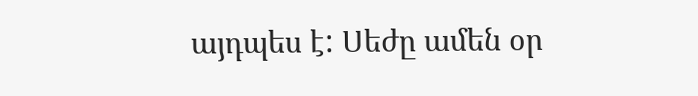այդպես է: Սեժը ամեն օր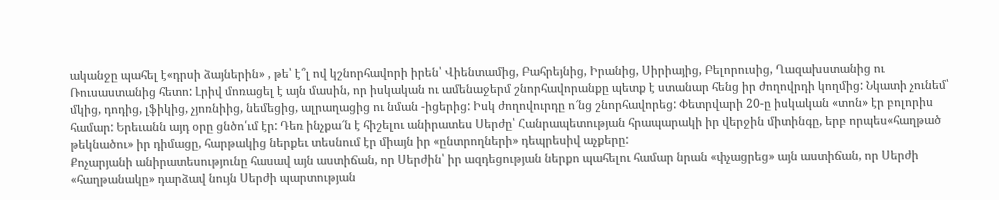ականջը պահել է«դրսի ձայներին» , թե՝ է՞լ ով կշնորհավորի իրեն՝ Վիենտամից, Բահրեյնից, Իրանից, Սիրիայից, Բելորուսից, Ղազախստանից ու Ռուսաստանից հետո: Լրիվ մոռացել է այն մասին, որ իսկական ու ամենաջերմ շնորհավորանքը պետք է ստանար հենց իր ժողովրդի կողմից: Նկատի չունեմ՝ մկից, դոդից, լֆիկից, չյոռնիից, նեմեցից, ալրաղացից ու նման -իցերից: Իսկ ժողովուրդը ո՜նց շնորհավորեց: Փետրվարի 20-ը իսկական «տոն» էր բոլորիս համար: Երեւանն այդ օրը ցնծո՛ւմ էր: Դեռ ինչքա՜ն է հիշելու անիրատես Սերժը՝ Հանրապետության հրապարակի իր վերջին միտինգը, երբ որպես«հաղթած թեկնածու» իր դիմացը, հարթակից ներքեւ տեսնում էր միայն իր «ընտրողների» դեպրեսիվ աչքերը:
Քոչարյանի անիրատեսությունը հասավ այն աստիճան, որ Սերժին՝ իր ազդեցության ներքո պահելու համար նրան «փչացրեց» այն աստիճան, որ Սերժի «հաղթանակը» դարձավ նույն Սերժի պարտության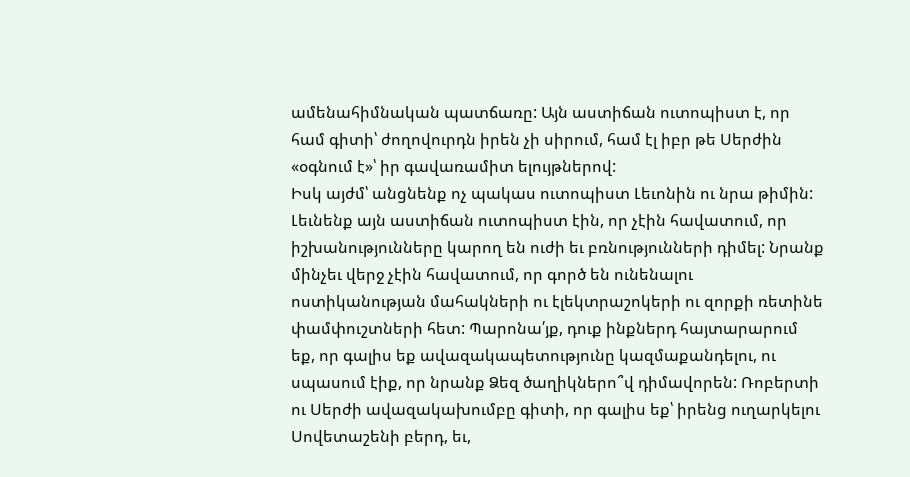ամենահիմնական պատճառը: Այն աստիճան ուտոպիստ է, որ համ գիտի՝ ժողովուրդն իրեն չի սիրում, համ էլ իբր թե Սերժին «օգնում է»՝ իր գավառամիտ ելույթներով:
Իսկ այժմ՝ անցնենք ոչ պակաս ուտոպիստ Լեւոնին ու նրա թիմին:
Լեւնենք այն աստիճան ուտոպիստ էին, որ չէին հավատում, որ իշխանությունները կարող են ուժի եւ բռնությունների դիմել: Նրանք մինչեւ վերջ չէին հավատում, որ գործ են ունենալու ոստիկանության մահակների ու էլեկտրաշոկերի ու զորքի ռետինե փամփուշտների հետ: Պարոնա՛յք, դուք ինքներդ հայտարարում եք, որ գալիս եք ավազակապետությունը կազմաքանդելու, ու սպասում էիք, որ նրանք Ձեզ ծաղիկներո՞վ դիմավորեն: Ռոբերտի ու Սերժի ավազակախումբը գիտի, որ գալիս եք՝ իրենց ուղարկելու Սովետաշենի բերդ, եւ,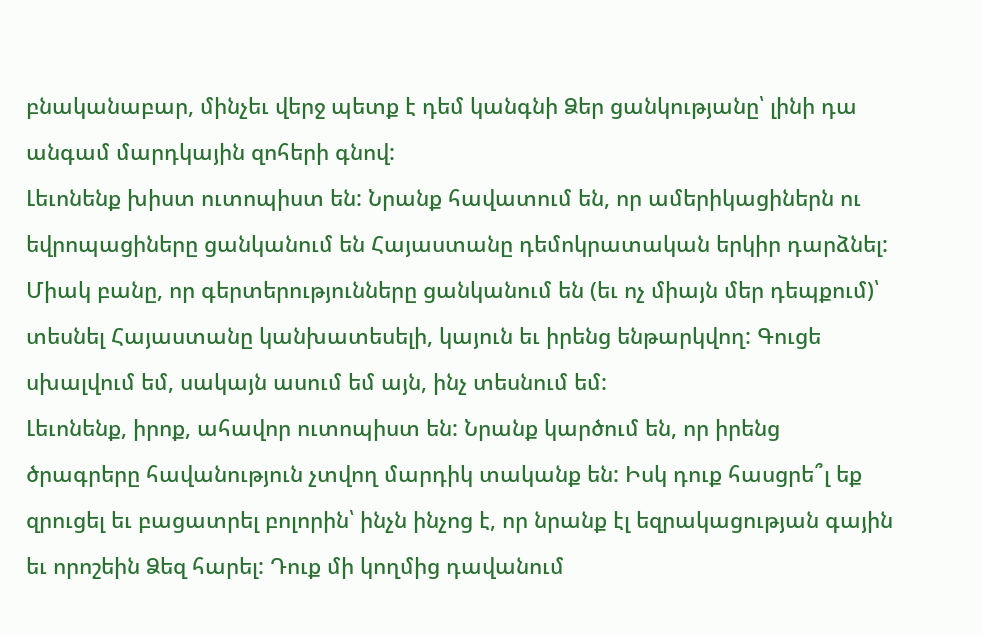բնականաբար, մինչեւ վերջ պետք է դեմ կանգնի Ձեր ցանկությանը՝ լինի դա անգամ մարդկային զոհերի գնով:
Լեւոնենք խիստ ուտոպիստ են: Նրանք հավատում են, որ ամերիկացիներն ու եվրոպացիները ցանկանում են Հայաստանը դեմոկրատական երկիր դարձնել: Միակ բանը, որ գերտերությունները ցանկանում են (եւ ոչ միայն մեր դեպքում)՝ տեսնել Հայաստանը կանխատեսելի, կայուն եւ իրենց ենթարկվող: Գուցե սխալվում եմ, սակայն ասում եմ այն, ինչ տեսնում եմ:
Լեւոնենք, իրոք, ահավոր ուտոպիստ են: Նրանք կարծում են, որ իրենց ծրագրերը հավանություն չտվող մարդիկ տականք են: Իսկ դուք հասցրե՞լ եք զրուցել եւ բացատրել բոլորին՝ ինչն ինչոց է, որ նրանք էլ եզրակացության գային եւ որոշեին Ձեզ հարել: Դուք մի կողմից դավանում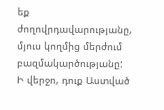եք ժողովրդավարությանը, մյուս կողմից մերժում բազմակարծությանը: Ի վերջո, դուք Աստված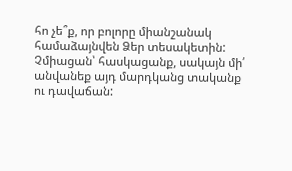հո չե՞ք, որ բոլորը միանշանակ համաձայնվեն Ձեր տեսակետին: Չմիացան՝ հասկացանք, սակայն մի՛ անվանեք այդ մարդկանց տականք ու դավաճան: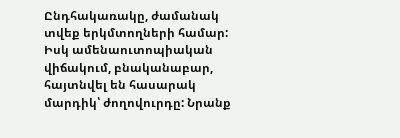Ընդհակառակը, ժամանակ տվեք երկմտողների համար: Իսկ ամենաուտոպիական վիճակում, բնականաբար, հայտնվել են հասարակ մարդիկ՝ ժողովուրդը: Նրանք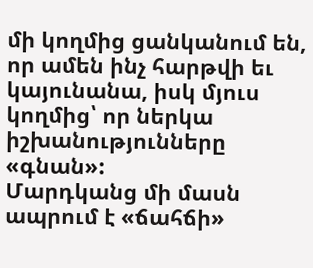մի կողմից ցանկանում են, որ ամեն ինչ հարթվի եւ կայունանա, իսկ մյուս կողմից՝ որ ներկա իշխանությունները «գնան»:
Մարդկանց մի մասն ապրում է «ճահճի»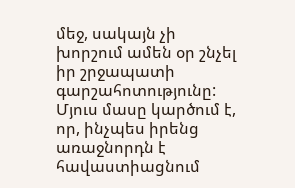մեջ, սակայն չի խորշում ամեն օր շնչել իր շրջապատի գարշահոտությունը: Մյուս մասը կարծում է, որ, ինչպես իրենց առաջնորդն է հավաստիացնում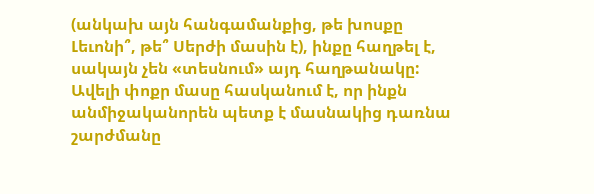(անկախ այն հանգամանքից, թե խոսքը Լեւոնի՞, թե՞ Սերժի մասին է), ինքը հաղթել է, սակայն չեն «տեսնում» այդ հաղթանակը: Ավելի փոքր մասը հասկանում է, որ ինքն անմիջականորեն պետք է մասնակից դառնա շարժմանը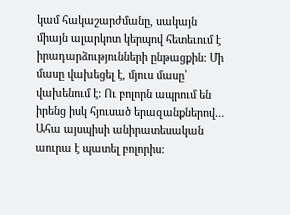կամ հակաշարժմանը, սակայն միայն ալարկոտ կերպով հետեւում է իրադարձությունների ընթացքին: Մի մասը վախեցել է, մյուս մասը՝ վախենում է: Ու բոլորն ապրում են իրենց իսկ հյուսած երազանքներով…
Ահա այսպիսի անիրատեսական աուրա է պատել բոլորիս: